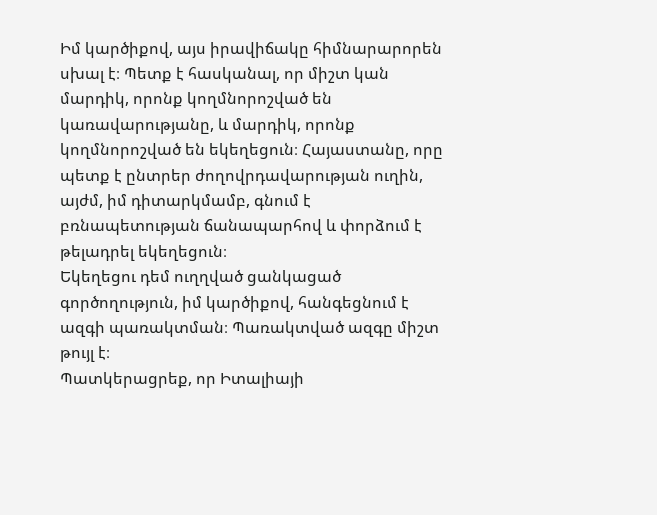Իմ կարծիքով, այս իրավիճակը հիմնարարորեն սխալ է։ Պետք է հասկանալ, որ միշտ կան մարդիկ, որոնք կողմնորոշված են կառավարությանը, և մարդիկ, որոնք կողմնորոշված են եկեղեցուն։ Հայաստանը, որը պետք է ընտրեր ժողովրդավարության ուղին, այժմ, իմ դիտարկմամբ, գնում է բռնապետության ճանապարհով և փորձում է թելադրել եկեղեցուն։
Եկեղեցու դեմ ուղղված ցանկացած գործողություն, իմ կարծիքով, հանգեցնում է ազգի պառակտման։ Պառակտված ազգը միշտ թույլ է։
Պատկերացրեք, որ Իտալիայի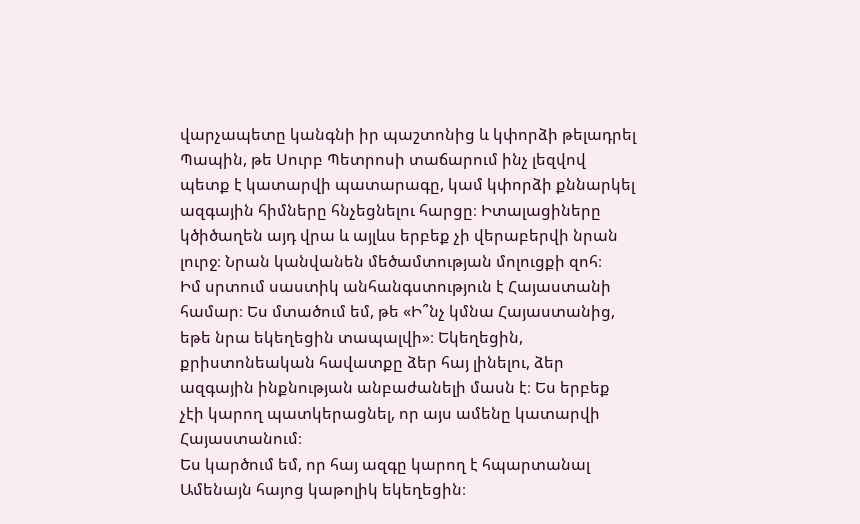վարչապետը կանգնի իր պաշտոնից և կփորձի թելադրել Պապին, թե Սուրբ Պետրոսի տաճարում ինչ լեզվով պետք է կատարվի պատարագը, կամ կփորձի քննարկել ազգային հիմները հնչեցնելու հարցը։ Իտալացիները կծիծաղեն այդ վրա և այլևս երբեք չի վերաբերվի նրան լուրջ։ Նրան կանվանեն մեծամտության մոլուցքի զոհ։
Իմ սրտում սաստիկ անհանգստություն է Հայաստանի համար։ Ես մտածում եմ, թե «Ի՞նչ կմնա Հայաստանից, եթե նրա եկեղեցին տապալվի»։ Եկեղեցին, քրիստոնեական հավատքը ձեր հայ լինելու, ձեր ազգային ինքնության անբաժանելի մասն է։ Ես երբեք չէի կարող պատկերացնել, որ այս ամենը կատարվի Հայաստանում։
Ես կարծում եմ, որ հայ ազգը կարող է հպարտանալ Ամենայն հայոց կաթոլիկ եկեղեցին։